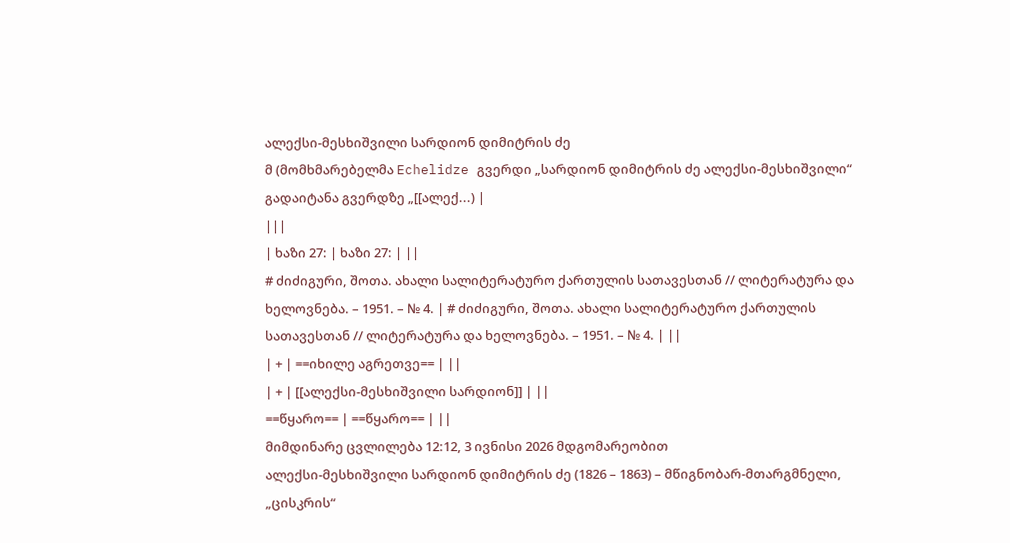ალექსი-მესხიშვილი სარდიონ დიმიტრის ძე
მ (მომხმარებელმა Echelidze გვერდი „სარდიონ დიმიტრის ძე ალექსი-მესხიშვილი“ გადაიტანა გვერდზე „[[ალექ...) |
|||
| ხაზი 27: | ხაზი 27: | ||
# ძიძიგური, შოთა. ახალი სალიტერატურო ქართულის სათავესთან // ლიტერატურა და ხელოვნება. – 1951. – № 4. | # ძიძიგური, შოთა. ახალი სალიტერატურო ქართულის სათავესთან // ლიტერატურა და ხელოვნება. – 1951. – № 4. | ||
| + | ==იხილე აგრეთვე== | ||
| + | [[ალექსი-მესხიშვილი სარდიონ]] | ||
==წყარო== | ==წყარო== | ||
მიმდინარე ცვლილება 12:12, 3 ივნისი 2026 მდგომარეობით
ალექსი-მესხიშვილი სარდიონ დიმიტრის ძე (1826 – 1863) – მწიგნობარ-მთარგმნელი, „ცისკრის“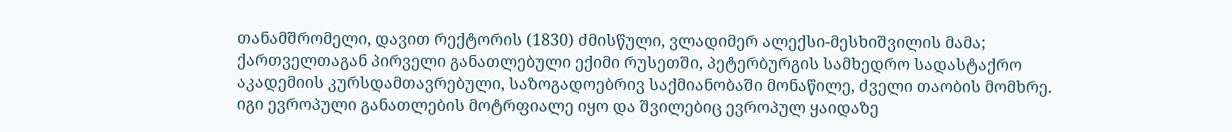თანამშრომელი, დავით რექტორის (1830) ძმისწული, ვლადიმერ ალექსი-მესხიშვილის მამა; ქართველთაგან პირველი განათლებული ექიმი რუსეთში, პეტერბურგის სამხედრო სადასტაქრო აკადემიის კურსდამთავრებული, საზოგადოებრივ საქმიანობაში მონაწილე, ძველი თაობის მომხრე.
იგი ევროპული განათლების მოტრფიალე იყო და შვილებიც ევროპულ ყაიდაზე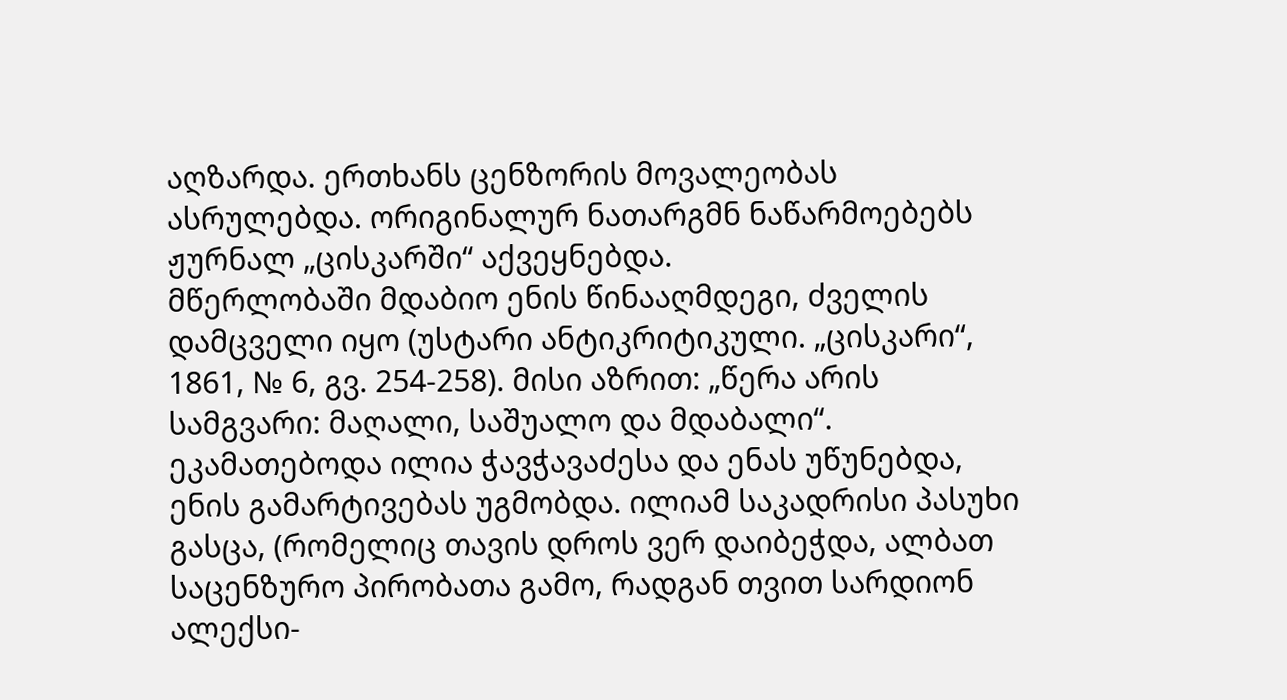აღზარდა. ერთხანს ცენზორის მოვალეობას ასრულებდა. ორიგინალურ ნათარგმნ ნაწარმოებებს ჟურნალ „ცისკარში“ აქვეყნებდა.
მწერლობაში მდაბიო ენის წინააღმდეგი, ძველის დამცველი იყო (უსტარი ანტიკრიტიკული. „ცისკარი“, 1861, № 6, გვ. 254-258). მისი აზრით: „წერა არის სამგვარი: მაღალი, საშუალო და მდაბალი“. ეკამათებოდა ილია ჭავჭავაძესა და ენას უწუნებდა, ენის გამარტივებას უგმობდა. ილიამ საკადრისი პასუხი გასცა, (რომელიც თავის დროს ვერ დაიბეჭდა, ალბათ საცენზურო პირობათა გამო, რადგან თვით სარდიონ ალექსი-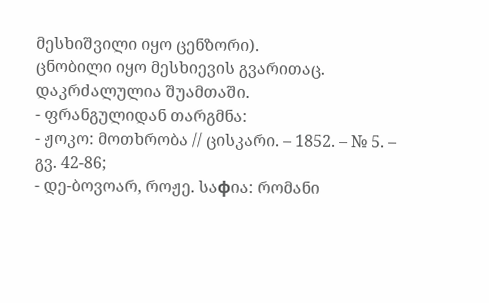მესხიშვილი იყო ცენზორი).
ცნობილი იყო მესხიევის გვარითაც. დაკრძალულია შუამთაში.
- ფრანგულიდან თარგმნა:
- ჟოკო: მოთხრობა // ცისკარი. – 1852. – № 5. – გვ. 42-86;
- დე-ბოვოარ, როჟე. საфია: რომანი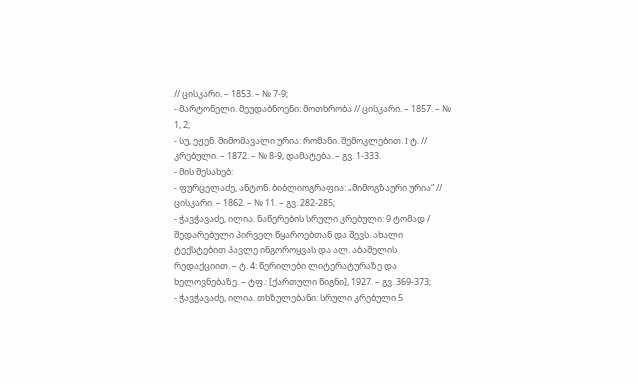// ცისკარი. – 1853. – № 7-9;
- მარტონელი. მეუდაბნოენი: მოთხრობა // ცისკარი. – 1857. – № 1, 2;
- სუ, ეჟენ. მიმომავალი ურია: რომანი. შემოკლებით. I ტ. // კრებული. – 1872. – № 8-9, დამატება. – გვ. 1-333.
- მის შესახებ:
- ფურცელაძე, ანტონ. ბიბლიოგრაფია: „მიმოგზაური ურია“ // ცისკარი. – 1862. – № 11. – გვ. 282-285;
- ჭავჭავაძე, ილია. ნაწერების სრული კრებული: 9 ტომად / შედარებული პირველ წყაროებთან და შევს. ახალი ტექსტებით პავლე ინგოროყვას და ალ. აბაშელის რედაქციით. – ტ. 4: წერილები ლიტერატურაზე და ხელოვნებაზე. – ტფ.: [ქართული წიგნი], 1927. – გვ. 369-373;
- ჭავჭავაძე, ილია. თხზულებანი: სრული კრებული 5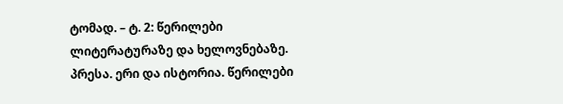ტომად. – ტ. 2: წერილები ლიტერატურაზე და ხელოვნებაზე. პრესა. ერი და ისტორია. წერილები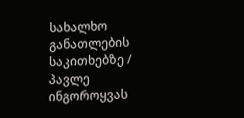სახალხო განათლების საკითხებზე / პავლე ინგოროყვას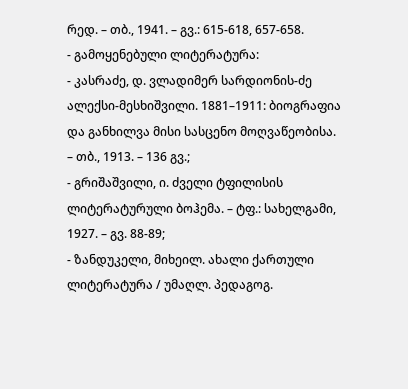რედ. – თბ., 1941. – გვ.: 615-618, 657-658.
- გამოყენებული ლიტერატურა:
- კასრაძე, დ. ვლადიმერ სარდიონის-ძე ალექსი-მესხიშვილი. 1881–1911: ბიოგრაფია და განხილვა მისი სასცენო მოღვაწეობისა. – თბ., 1913. – 136 გვ.;
- გრიშაშვილი, ი. ძველი ტფილისის ლიტერატურული ბოჰემა. – ტფ.: სახელგამი, 1927. – გვ. 88-89;
- ზანდუკელი, მიხეილ. ახალი ქართული ლიტერატურა / უმაღლ. პედაგოგ.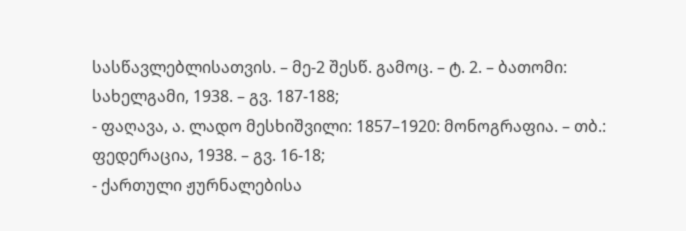სასწავლებლისათვის. – მე-2 შესწ. გამოც. – ტ. 2. – ბათომი: სახელგამი, 1938. – გვ. 187-188;
- ფაღავა, ა. ლადო მესხიშვილი: 1857–1920: მონოგრაფია. – თბ.: ფედერაცია, 1938. – გვ. 16-18;
- ქართული ჟურნალებისა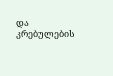და კრებულების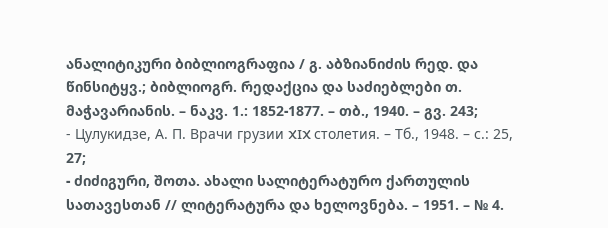ანალიტიკური ბიბლიოგრაფია / გ. აბზიანიძის რედ. და წინსიტყვ.; ბიბლიოგრ. რედაქცია და საძიებლები თ. მაჭავარიანის. – ნაკვ. 1.: 1852-1877. – თბ., 1940. – გვ. 243;
- Цулукидзе, А. П. Врачи грузии XIX столетия. – Тб., 1948. – с.: 25, 27;
- ძიძიგური, შოთა. ახალი სალიტერატურო ქართულის სათავესთან // ლიტერატურა და ხელოვნება. – 1951. – № 4.